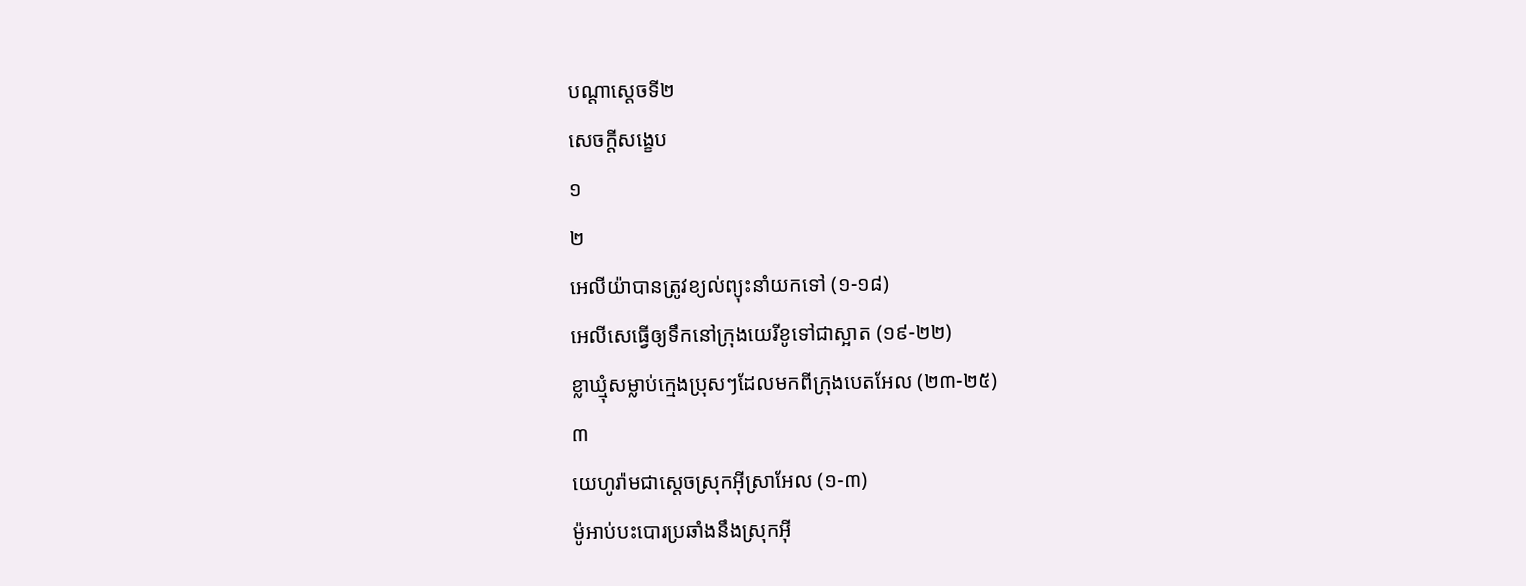បណ្ដាស្ដេចទី២
សេចក្ដីសង្ខេប
១
២
អេលីយ៉ាបានត្រូវខ្យល់ព្យុះនាំយកទៅ (១-១៨)
អេលីសេធ្វើឲ្យទឹកនៅក្រុងយេរីខូទៅជាស្អាត (១៩-២២)
ខ្លាឃ្មុំសម្លាប់ក្មេងប្រុសៗដែលមកពីក្រុងបេតអែល (២៣-២៥)
៣
យេហូរ៉ាមជាស្ដេចស្រុកអ៊ីស្រាអែល (១-៣)
ម៉ូអាប់បះបោរប្រឆាំងនឹងស្រុកអ៊ី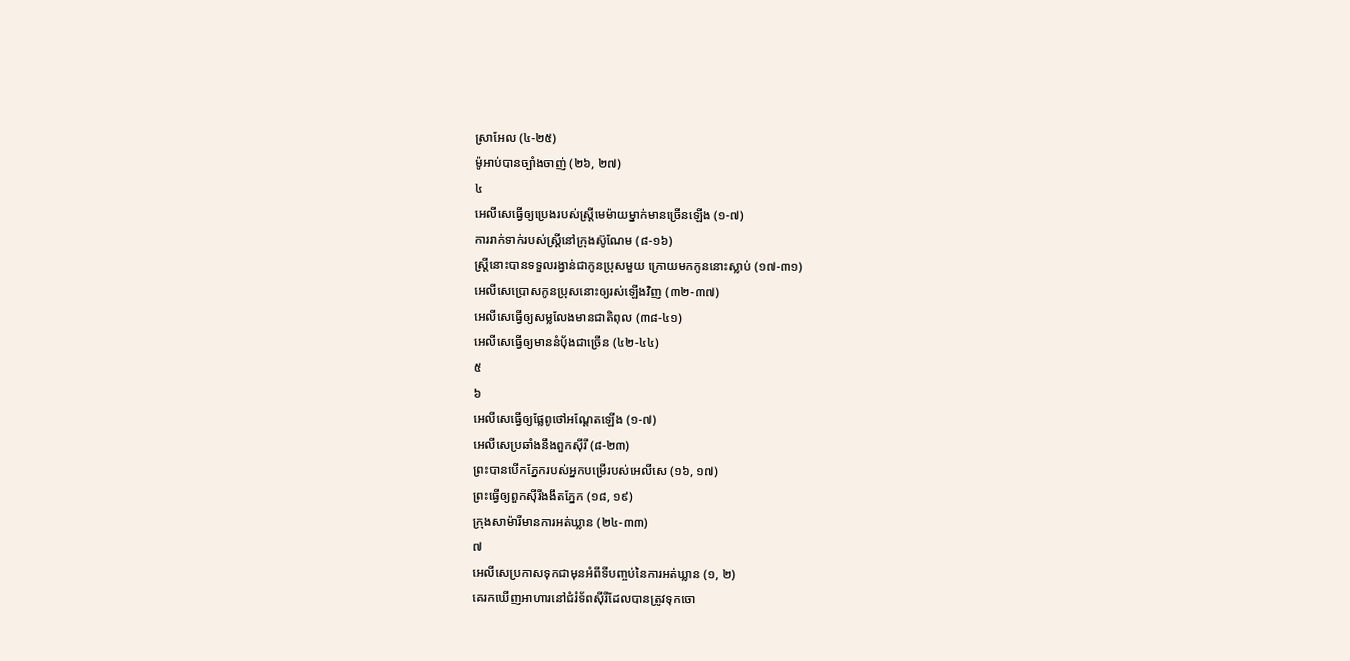ស្រាអែល (៤-២៥)
ម៉ូអាប់បានច្បាំងចាញ់ (២៦, ២៧)
៤
អេលីសេធ្វើឲ្យប្រេងរបស់ស្ត្រីមេម៉ាយម្នាក់មានច្រើនឡើង (១-៧)
ការរាក់ទាក់របស់ស្ត្រីនៅក្រុងស៊ូណែម (៨-១៦)
ស្ត្រីនោះបានទទួលរង្វាន់ជាកូនប្រុសមួយ ក្រោយមកកូននោះស្លាប់ (១៧-៣១)
អេលីសេប្រោសកូនប្រុសនោះឲ្យរស់ឡើងវិញ (៣២-៣៧)
អេលីសេធ្វើឲ្យសម្លលែងមានជាតិពុល (៣៨-៤១)
អេលីសេធ្វើឲ្យមាននំប៉័ងជាច្រើន (៤២-៤៤)
៥
៦
អេលីសេធ្វើឲ្យផ្លែពូថៅអណ្ដែតឡើង (១-៧)
អេលីសេប្រឆាំងនឹងពួកស៊ីរី (៨-២៣)
ព្រះបានបើកភ្នែករបស់អ្នកបម្រើរបស់អេលីសេ (១៦, ១៧)
ព្រះធ្វើឲ្យពួកស៊ីរីងងឹតភ្នែក (១៨, ១៩)
ក្រុងសាម៉ារីមានការអត់ឃ្លាន (២៤-៣៣)
៧
អេលីសេប្រកាសទុកជាមុនអំពីទីបញ្ចប់នៃការអត់ឃ្លាន (១, ២)
គេរកឃើញអាហារនៅជំរំទ័ពស៊ីរីដែលបានត្រូវទុកចោ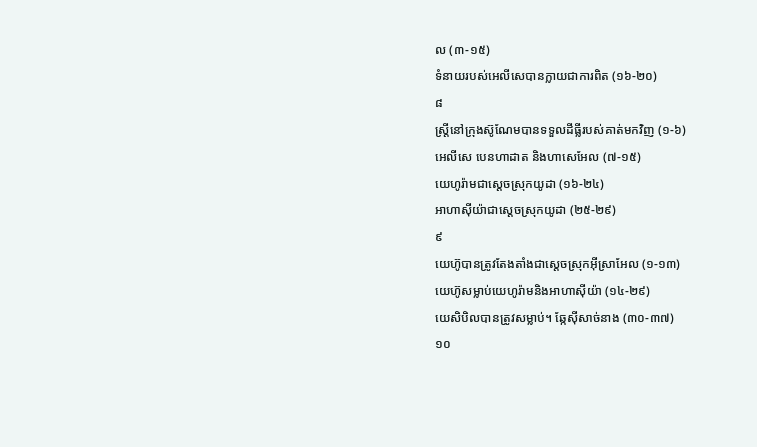ល (៣-១៥)
ទំនាយរបស់អេលីសេបានក្លាយជាការពិត (១៦-២០)
៨
ស្ត្រីនៅក្រុងស៊ូណែមបានទទួលដីធ្លីរបស់គាត់មកវិញ (១-៦)
អេលីសេ បេនហាដាត និងហាសេអែល (៧-១៥)
យេហូរ៉ាមជាស្ដេចស្រុកយូដា (១៦-២៤)
អាហាស៊ីយ៉ាជាស្ដេចស្រុកយូដា (២៥-២៩)
៩
យេហ៊ូបានត្រូវតែងតាំងជាស្ដេចស្រុកអ៊ីស្រាអែល (១-១៣)
យេហ៊ូសម្លាប់យេហូរ៉ាមនិងអាហាស៊ីយ៉ា (១៤-២៩)
យេសិបិលបានត្រូវសម្លាប់។ ឆ្កែស៊ីសាច់នាង (៣០-៣៧)
១០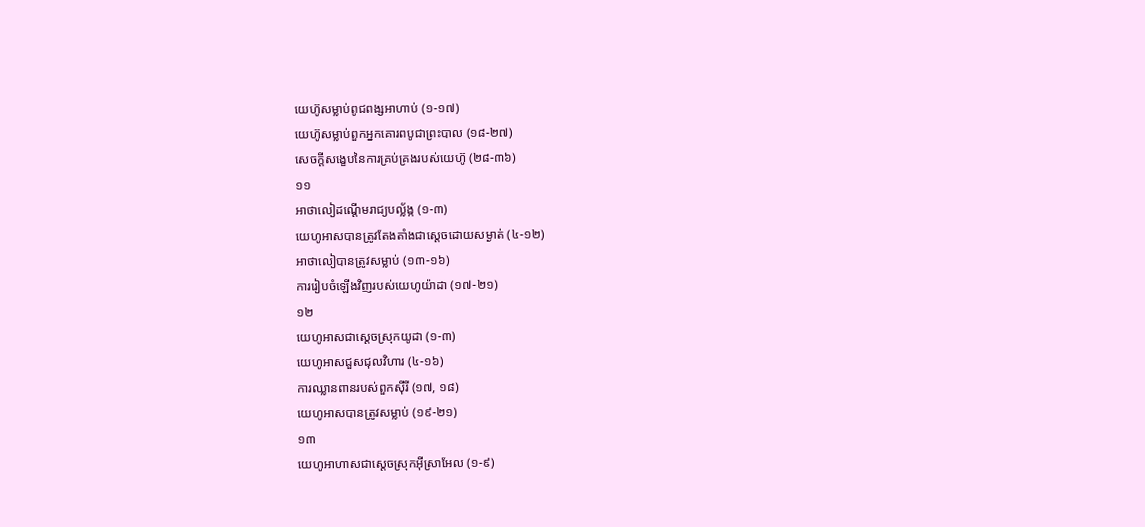យេហ៊ូសម្លាប់ពូជពង្សអាហាប់ (១-១៧)
យេហ៊ូសម្លាប់ពួកអ្នកគោរពបូជាព្រះបាល (១៨-២៧)
សេចក្ដីសង្ខេបនៃការគ្រប់គ្រងរបស់យេហ៊ូ (២៨-៣៦)
១១
អាថាលៀដណ្ដើមរាជ្យបល្ល័ង្ក (១-៣)
យេហូអាសបានត្រូវតែងតាំងជាស្ដេចដោយសម្ងាត់ (៤-១២)
អាថាលៀបានត្រូវសម្លាប់ (១៣-១៦)
ការរៀបចំឡើងវិញរបស់យេហូយ៉ាដា (១៧-២១)
១២
យេហូអាសជាស្ដេចស្រុកយូដា (១-៣)
យេហូអាសជួសជុលវិហារ (៤-១៦)
ការឈ្លានពានរបស់ពួកស៊ីរី (១៧, ១៨)
យេហូអាសបានត្រូវសម្លាប់ (១៩-២១)
១៣
យេហូអាហាសជាស្ដេចស្រុកអ៊ីស្រាអែល (១-៩)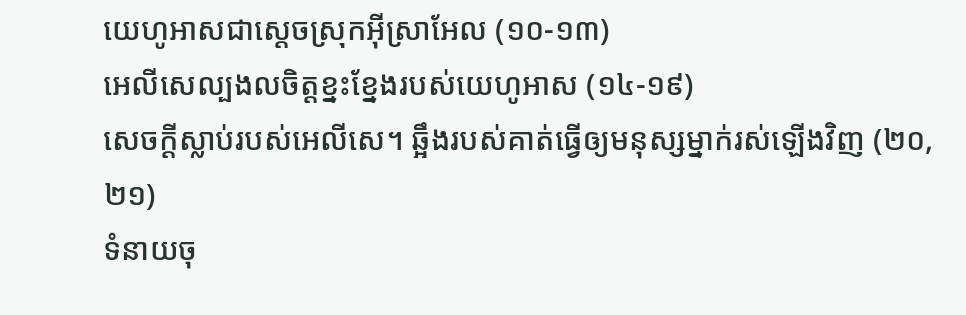យេហូអាសជាស្ដេចស្រុកអ៊ីស្រាអែល (១០-១៣)
អេលីសេល្បងលចិត្តខ្នះខ្នែងរបស់យេហូអាស (១៤-១៩)
សេចក្ដីស្លាប់របស់អេលីសេ។ ឆ្អឹងរបស់គាត់ធ្វើឲ្យមនុស្សម្នាក់រស់ឡើងវិញ (២០, ២១)
ទំនាយចុ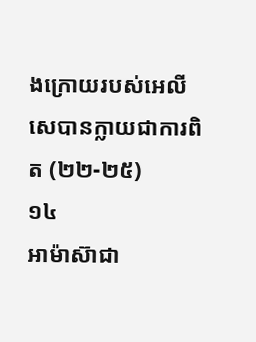ងក្រោយរបស់អេលីសេបានក្លាយជាការពិត (២២-២៥)
១៤
អាម៉ាស៊ាជា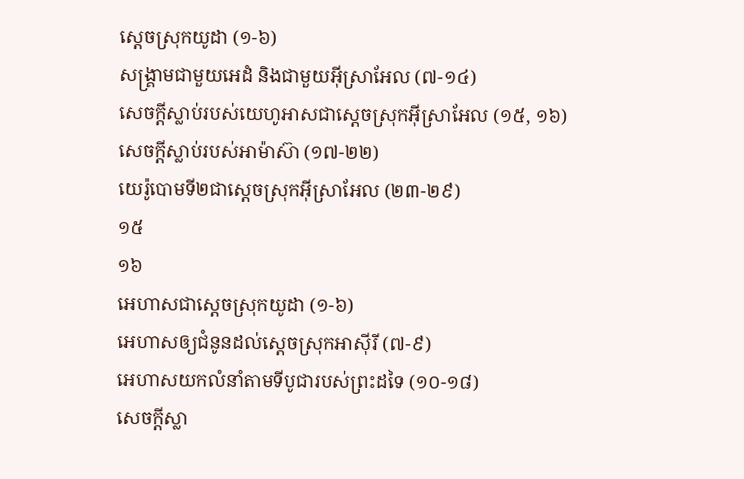ស្ដេចស្រុកយូដា (១-៦)
សង្គ្រាមជាមួយអេដំ និងជាមួយអ៊ីស្រាអែល (៧-១៤)
សេចក្ដីស្លាប់របស់យេហូអាសជាស្ដេចស្រុកអ៊ីស្រាអែល (១៥, ១៦)
សេចក្ដីស្លាប់របស់អាម៉ាស៊ា (១៧-២២)
យេរ៉ូបោមទី២ជាស្ដេចស្រុកអ៊ីស្រាអែល (២៣-២៩)
១៥
១៦
អេហាសជាស្ដេចស្រុកយូដា (១-៦)
អេហាសឲ្យជំនូនដល់ស្ដេចស្រុកអាស៊ីរី (៧-៩)
អេហាសយកលំនាំតាមទីបូជារបស់ព្រះដទៃ (១០-១៨)
សេចក្ដីស្លា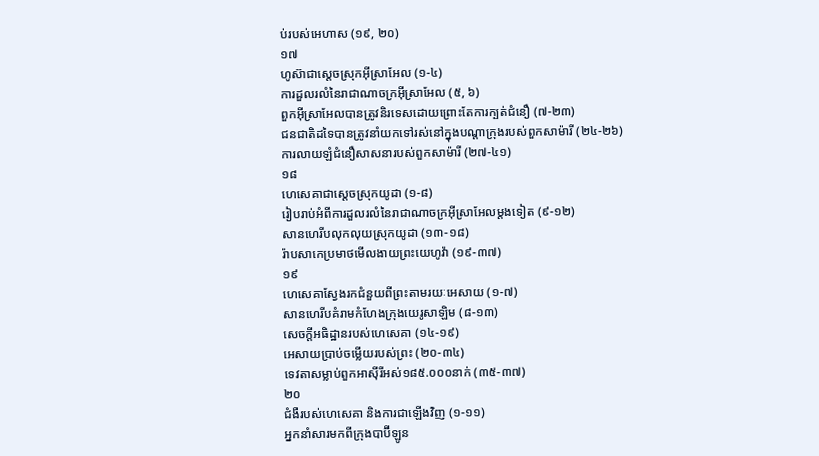ប់របស់អេហាស (១៩, ២០)
១៧
ហូស៊ាជាស្ដេចស្រុកអ៊ីស្រាអែល (១-៤)
ការដួលរលំនៃរាជាណាចក្រអ៊ីស្រាអែល (៥, ៦)
ពួកអ៊ីស្រាអែលបានត្រូវនិរទេសដោយព្រោះតែការក្បត់ជំនឿ (៧-២៣)
ជនជាតិដទៃបានត្រូវនាំយកទៅរស់នៅក្នុងបណ្ដាក្រុងរបស់ពួកសាម៉ារី (២៤-២៦)
ការលាយឡំជំនឿសាសនារបស់ពួកសាម៉ារី (២៧-៤១)
១៨
ហេសេគាជាស្ដេចស្រុកយូដា (១-៨)
រៀបរាប់អំពីការដួលរលំនៃរាជាណាចក្រអ៊ីស្រាអែលម្ដងទៀត (៩-១២)
សានហេរីបលុកលុយស្រុកយូដា (១៣-១៨)
រ៉ាបសាកេប្រមាថមើលងាយព្រះយេហូវ៉ា (១៩-៣៧)
១៩
ហេសេគាស្វែងរកជំនួយពីព្រះតាមរយៈអេសាយ (១-៧)
សានហេរីបគំរាមកំហែងក្រុងយេរូសាឡិម (៨-១៣)
សេចក្ដីអធិដ្ឋានរបស់ហេសេគា (១៤-១៩)
អេសាយប្រាប់ចម្លើយរបស់ព្រះ (២០-៣៤)
ទេវតាសម្លាប់ពួកអាស៊ីរីអស់១៨៥.០០០នាក់ (៣៥-៣៧)
២០
ជំងឺរបស់ហេសេគា និងការជាឡើងវិញ (១-១១)
អ្នកនាំសារមកពីក្រុងបាប៊ីឡូន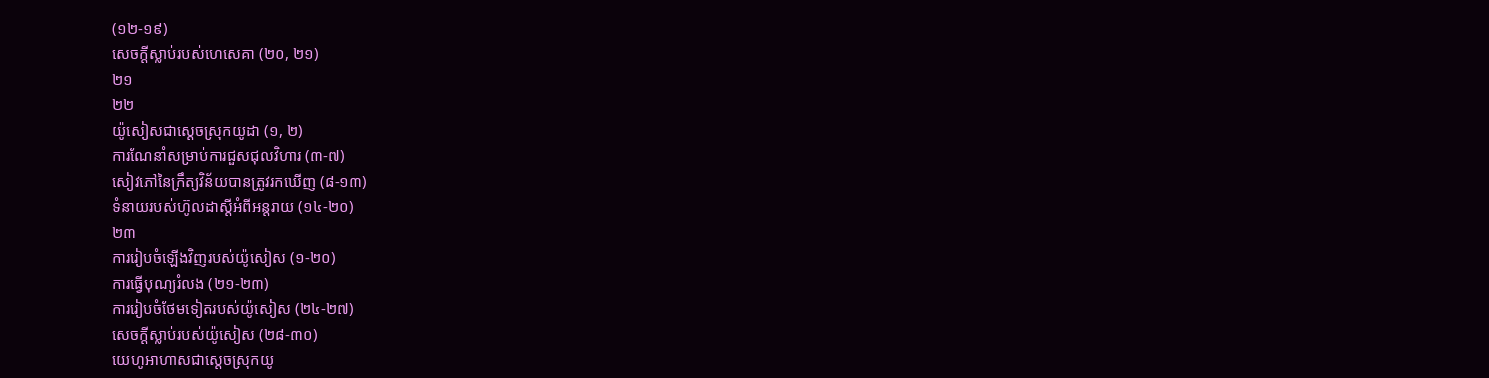(១២-១៩)
សេចក្ដីស្លាប់របស់ហេសេគា (២០, ២១)
២១
២២
យ៉ូសៀសជាស្ដេចស្រុកយូដា (១, ២)
ការណែនាំសម្រាប់ការជួសជុលវិហារ (៣-៧)
សៀវភៅនៃក្រឹត្យវិន័យបានត្រូវរកឃើញ (៨-១៣)
ទំនាយរបស់ហ៊ូលដាស្ដីអំពីអន្តរាយ (១៤-២០)
២៣
ការរៀបចំឡើងវិញរបស់យ៉ូសៀស (១-២០)
ការធ្វើបុណ្យរំលង (២១-២៣)
ការរៀបចំថែមទៀតរបស់យ៉ូសៀស (២៤-២៧)
សេចក្ដីស្លាប់របស់យ៉ូសៀស (២៨-៣០)
យេហូអាហាសជាស្ដេចស្រុកយូ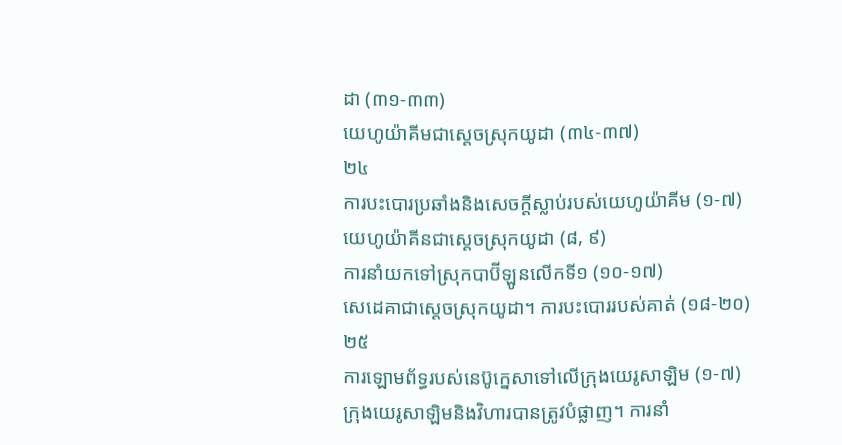ដា (៣១-៣៣)
យេហូយ៉ាគីមជាស្ដេចស្រុកយូដា (៣៤-៣៧)
២៤
ការបះបោរប្រឆាំងនិងសេចក្ដីស្លាប់របស់យេហូយ៉ាគីម (១-៧)
យេហូយ៉ាគីនជាស្ដេចស្រុកយូដា (៨, ៩)
ការនាំយកទៅស្រុកបាប៊ីឡូនលើកទី១ (១០-១៧)
សេដេគាជាស្ដេចស្រុកយូដា។ ការបះបោររបស់គាត់ (១៨-២០)
២៥
ការឡោមព័ទ្ធរបស់នេប៊ូក្នេសាទៅលើក្រុងយេរូសាឡិម (១-៧)
ក្រុងយេរូសាឡិមនិងវិហារបានត្រូវបំផ្លាញ។ ការនាំ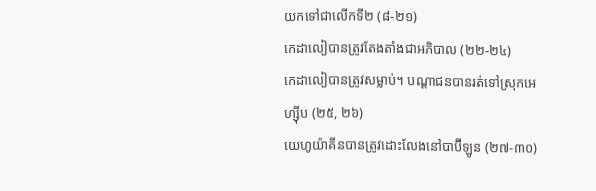យកទៅជាលើកទី២ (៨-២១)
កេដាលៀបានត្រូវតែងតាំងជាអភិបាល (២២-២៤)
កេដាលៀបានត្រូវសម្លាប់។ បណ្ដាជនបានរត់ទៅស្រុកអេហ្ស៊ីប (២៥, ២៦)
យេហូយ៉ាគីនបានត្រូវដោះលែងនៅបាប៊ីឡូន (២៧-៣០)